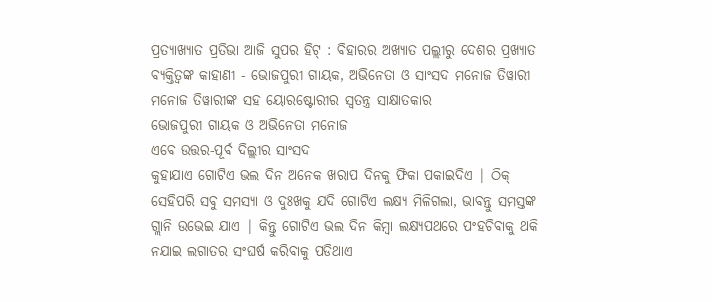ପ୍ରତ୍ୟାଖ୍ୟାତ ପ୍ରତିଭା ଆଜି ସୁପର ହିଟ୍ : ବିହାରର ଅଖ୍ୟାତ ପଲ୍ଲୀରୁ ଦେଶର ପ୍ରଖ୍ୟାତ ବ୍ୟକ୍ତିତ୍ୱଙ୍କ କାହାଣୀ - ଭୋଜପୁରୀ ଗାୟକ, ଅଭିନେତା ଓ ସାଂସଦ ମନୋଜ ତିୱାରୀ
ମନୋଜ ତିୱାରୀଙ୍କ ସହ ୟୋରଷ୍ଟୋରୀର ସ୍ୱତନ୍ତ୍ର ସାକ୍ଷାତକାର
ଭୋଜପୁରୀ ଗାୟକ ଓ ଅଭିନେତା ମନୋଜ
ଏବେ ଉତ୍ତର-ପୂର୍ବ ଦିଲ୍ଲୀର ସାଂସଦ
କୁହାଯାଏ ଗୋଟିଏ ଭଲ ଦିନ ଅନେକ ଖରାପ ଦିନକୁ ଫିକା ପକାଇଦିଏ | ଠିକ୍ ସେହିପରି ସବୁ ସମସ୍ୟା ଓ ଦୁଃଖକୁ ଯଦି ଗୋଟିଏ ଲକ୍ଷ୍ୟ ମିଳିଗଲା, ଭାବନ୍ତୁ ସମସ୍ତଙ୍କ ଗ୍ଲାନି ଉଭେଇ ଯାଏ | କିନ୍ତୁ ଗୋଟିଏ ଭଲ ଦିନ କିମ୍ବା ଲକ୍ଷ୍ୟପଥରେ ପଂହଚିବାକୁ ଥକି ନଯାଇ ଲଗାତର ସଂଘର୍ଷ କରିବାକୁ ପଡିଥାଏ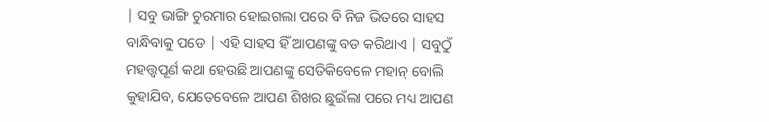| ସବୁ ଭାଙ୍ଗି ଚୁରମାର ହୋଇଗଲା ପରେ ବି ନିଜ ଭିତରେ ସାହସ ବାନ୍ଧିବାକୁ ପଡେ | ଏହି ସାହସ ହିଁ ଆପଣଙ୍କୁ ବଡ କରିଥାଏ | ସବୁଠୁଁ ମହତ୍ତ୍ୱପୂର୍ଣ କଥା ହେଉଛି ଆପଣଙ୍କୁ ସେତିକିବେଳେ ମହାନ୍ ବୋଲି କୁହାଯିବ, ଯେତେବେଳେ ଆପଣ ଶିଖର ଛୁଇଁଲା ପରେ ମଧ୍ୟ ଆପଣ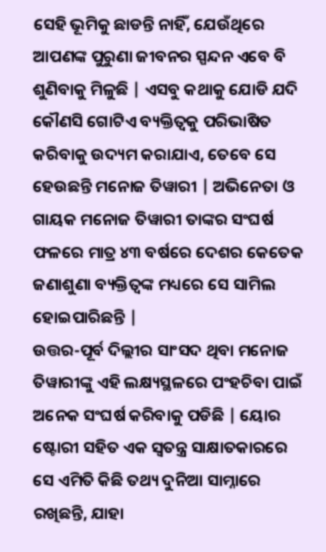ସେହି ଭୂମିକୁ ଛାଡନ୍ତି ନାହିଁ, ଯେଉଁଥିରେ ଆପଣଙ୍କ ପୁରୁଣା ଜୀବନର ସ୍ପନ୍ଦନ ଏବେ ବି ଶୁଣିବାକୁ ମିଳୁଛି | ଏସବୁ କଥାକୁ ଯୋଡି ଯଦି କୌଣସି ଗୋଟିଏ ବ୍ୟକ୍ତିତ୍ୱକୁ ପରିଭାଷିତ କରିବାକୁ ଉଦ୍ୟମ କରାଯାଏ, ତେବେ ସେ ହେଉଛନ୍ତି ମନୋଜ ତିୱାରୀ | ଅଭିନେତା ଓ ଗାୟକ ମନୋଜ ତିୱାରୀ ତାଙ୍କର ସଂଘର୍ଷ ଫଳରେ ମାତ୍ର ୪୩ ବର୍ଷରେ ଦେଶର କେତେକ ଜଣାଶୁଣା ବ୍ୟକ୍ତିତ୍ୱଙ୍କ ମଧ୍ୟରେ ସେ ସାମିଲ ହୋଇପାରିଛନ୍ତି |
ଉତ୍ତର-ପୂର୍ବ ଦିଲ୍ଲୀର ସାଂସଦ ଥିବା ମନୋଜ ତିୱାରୀଙ୍କୁ ଏହି ଲକ୍ଷ୍ୟସ୍ଥଳରେ ପଂହଚିବା ପାଇଁ ଅନେକ ସଂଘର୍ଷ କରିବାକୁ ପଡିଛି | ୟୋର ଷ୍ଟୋରୀ ସହିତ ଏକ ସ୍ୱତନ୍ତ୍ର ସାକ୍ଷାତକାରରେ ସେ ଏମିତି କିଛି ତଥ୍ୟ ଦୁନିଆ ସାମ୍ନାରେ ରଖିଛନ୍ତି, ଯାହା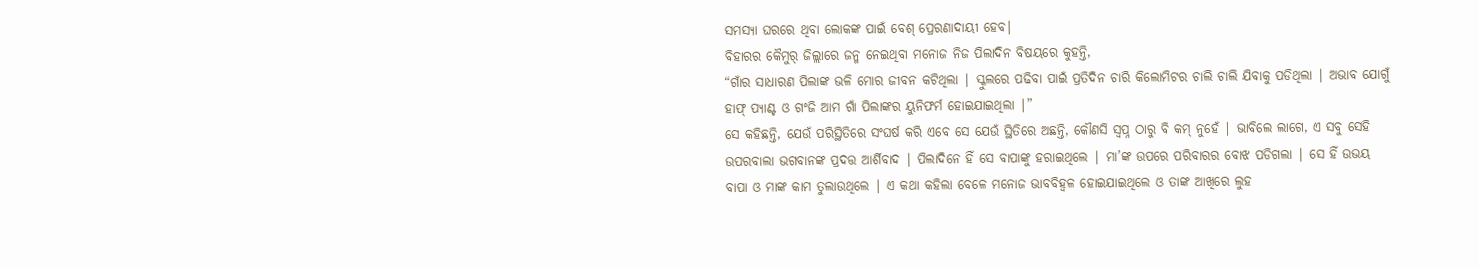ସମସ୍ୟା ଘରରେ ଥିବା ଲୋକଙ୍କ ପାଇଁ ବେଶ୍ ପ୍ରେରଣାଦାୟୀ ହେବ|
ବିହାରର କୈମୁର୍ ଜିଲ୍ଲାରେ ଜନ୍ମ ନେଇଥିବା ମନୋଜ ନିଜ ପିଲାଦିନ ବିଷୟରେ କୁହନ୍ତି,
“ଗାଁର ସାଧାରଣ ପିଲାଙ୍କ ଭଳି ମୋର ଜୀବନ କଟିଥିଲା | ସ୍କୁଲରେ ପଢିବା ପାଇଁ ପ୍ରତିଦିନ ଚାରି କିଲୋମିଟର ଚାଲି ଚାଲି ଯିବାକୁ ପଡିଥିଲା | ଅଭାବ ଯୋଗୁଁ ହାଫ୍ ପ୍ୟାଣ୍ଟ ଓ ଗଂଜି ଆମ ଗାଁ ପିଲାଙ୍କର ୟୁନିଫର୍ମ ହୋଇଯାଇଥିଲା |”
ସେ କହିଛନ୍ତି, ଯେଉଁ ପରିସ୍ଥିତିରେ ସଂଘର୍ଷ କରି ଏବେ ସେ ଯେଉଁ ସ୍ଥିତିରେ ଅଛନ୍ତି, କୌଣସି ସ୍ୱପ୍ନ ଠାରୁ ବି କମ୍ ନୁହେଁ | ଭାବିଲେ ଲାଗେ, ଏ ସବୁ ସେହି ଉପରବାଲା ଭଗବାନଙ୍କ ପ୍ରଦତ୍ତ ଆର୍ଶିବାଦ | ପିଲାଦିନେ ହିଁ ସେ ବାପାଙ୍କୁ ହରାଇଥିଲେ | ମା’ଙ୍କ ଉପରେ ପରିବାରର ବୋଝ ପଡିଗଲା | ସେ ହିଁ ଉଭୟ ବାପା ଓ ମାଙ୍କ କାମ ତୁଲାଉଥିଲେ | ଏ କଥା କହିଲା ବେଳେ ମନୋଜ ଭାବବିହ୍ୱଳ ହୋଇଯାଇଥିଲେ ଓ ତାଙ୍କ ଆଖିରେ ଲୁହ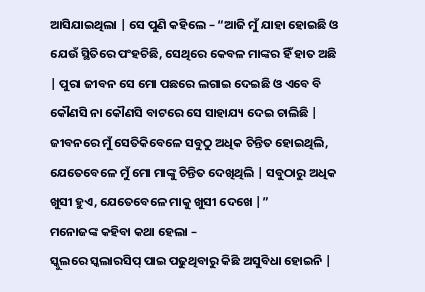ଆସିଯାଇଥିଲା | ସେ ପୁଣି କହିଲେ – “ଆଜି ମୁଁ ଯାହା ହୋଇଛି ଓ ଯେଉଁ ସ୍ଥିତିରେ ପଂହଚିଛି, ସେଥିରେ କେବଳ ମାଙ୍କର ହିଁ ହାତ ଅଛି | ପୁରା ଜୀବନ ସେ ମୋ ପଛରେ ଲଗାଇ ଦେଇଛି ଓ ଏବେ ବି କୌଣସି ନା କୌଣସି ବାଟରେ ସେ ସାହାଯ୍ୟ ଦେଇ ଚାଲିଛି | ଜୀବନରେ ମୁଁ ସେତିକିବେଳେ ସବୁଠୁ ଅଧିକ ଚିନ୍ତିତ ହୋଇଥିଲି, ଯେତେବେଳେ ମୁଁ ମୋ ମାଙ୍କୁ ଚିନ୍ତିତ ଦେଖିଥିଲି | ସବୁଠାରୁ ଅଧିକ ଖୁସୀ ହୁଏ, ଯେତେବେଳେ ମାକୁ ଖୁସୀ ଦେଖେ |”
ମନୋଜଙ୍କ କହିବା କଥା ହେଲା –
ସ୍କୁଲରେ ସ୍କଲାରସିପ୍ ପାଇ ପଢୁଥିବାରୁ କିଛି ଅସୁବିଧା ହୋଇନି |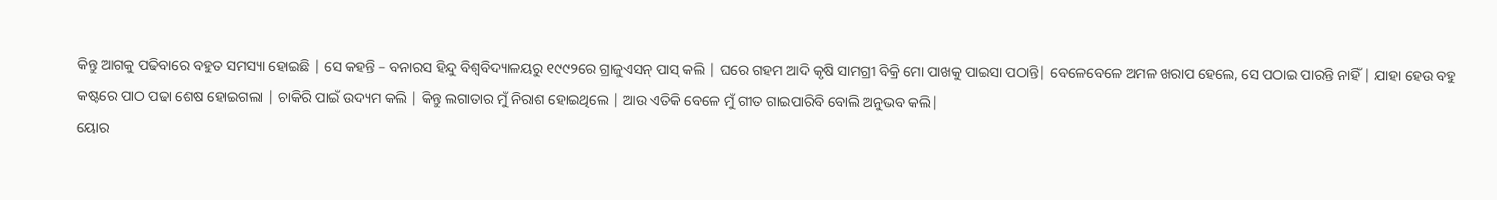କିନ୍ତୁ ଆଗକୁ ପଢିବାରେ ବହୁତ ସମସ୍ୟା ହୋଇଛି | ସେ କହନ୍ତି – ବନାରସ ହିନ୍ଦୁ ବିଶ୍ୱବିଦ୍ୟାଳୟରୁ ୧୯୯୨ରେ ଗ୍ରାଜୁଏସନ୍ ପାସ୍ କଲି | ଘରେ ଗହମ ଆଦି କୃଷି ସାମଗ୍ରୀ ବିକ୍ରି ମୋ ପାଖକୁ ପାଇସା ପଠାନ୍ତି| ବେଳେବେଳେ ଅମଳ ଖରାପ ହେଲେ, ସେ ପଠାଇ ପାରନ୍ତି ନାହିଁ | ଯାହା ହେଉ ବହୁ କଷ୍ଟରେ ପାଠ ପଢା ଶେଷ ହୋଇଗଲା | ଚାକିରି ପାଇଁ ଉଦ୍ୟମ କଲି | କିନ୍ତୁ ଲଗାତାର ମୁଁ ନିରାଶ ହୋଇଥିଲେ | ଆଉ ଏତିକି ବେଳେ ମୁଁ ଗୀତ ଗାଇପାରିବି ବୋଲି ଅନୁଭବ କଲି|
ୟୋର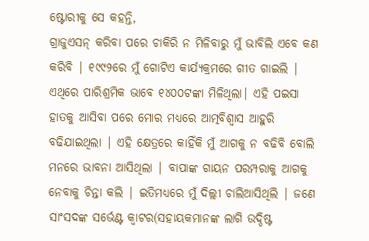ଷ୍ଟୋରୀକୁ ସେ କହନ୍ତି,
ଗ୍ରାଜୁଏସନ୍ କରିବା ପରେ ଚାକିରି ନ ମିଳିବାରୁ ମୁଁ ଭାବିଲି ଏବେ କଣ କରିବି | ୧୯୯୨ରେ ମୁଁ ଗୋଟିଏ କାର୍ଯ୍ୟକ୍ରମରେ ଗୀତ ଗାଇଲି | ଏଥିରେ ପାରିଶ୍ରମିକ ଭାବେ ୧୪୦୦ଟଙ୍କା ମିଳିଥିଲା| ଏହି ପଇସା ହାତକୁ ଆସିବା ପରେ ମୋର ମଧ୍ୟରେ ଆତ୍ମବିଶ୍ୱାସ ଆହୁରି ବଢିଯାଇଥିଲା | ଏହି କ୍ଷେତ୍ରରେ କାହିଁକି ମୁଁ ଆଗକୁ ନ ବଢିବି ବୋଲି ମନରେ ଭାବନା ଆସିଥିଲା | ବାପାଙ୍କ ଗାୟନ ପରମ୍ପରାକୁ ଆଗକୁ ନେବାକୁ ଚିନ୍ତା କଲି | ଇତିମଧ୍ୟରେ ମୁଁ ଦିଲ୍ଲୀ ଚାଲିଆସିଥିଲି | ଜଣେ ସାଂସଦଙ୍କ ସର୍ଭେଣ୍ଟ କ୍ୱାଟର(ସହାୟକମାନଙ୍କ ଲାଗି ଉଦ୍ଦିଷ୍ଟ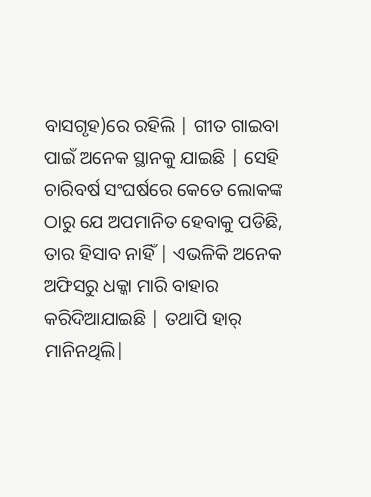ବାସଗୃହ)ରେ ରହିଲି | ଗୀତ ଗାଇବା ପାଇଁ ଅନେକ ସ୍ଥାନକୁ ଯାଇଛି | ସେହି ଚାରିବର୍ଷ ସଂଘର୍ଷରେ କେତେ ଲୋକଙ୍କ ଠାରୁ ଯେ ଅପମାନିତ ହେବାକୁ ପଡିଛି, ତାର ହିସାବ ନାହିଁ | ଏଭଳିକି ଅନେକ ଅଫିସରୁ ଧକ୍କା ମାରି ବାହାର କରିଦିଆଯାଇଛି | ତଥାପି ହାର୍ ମାନିନଥିଲି|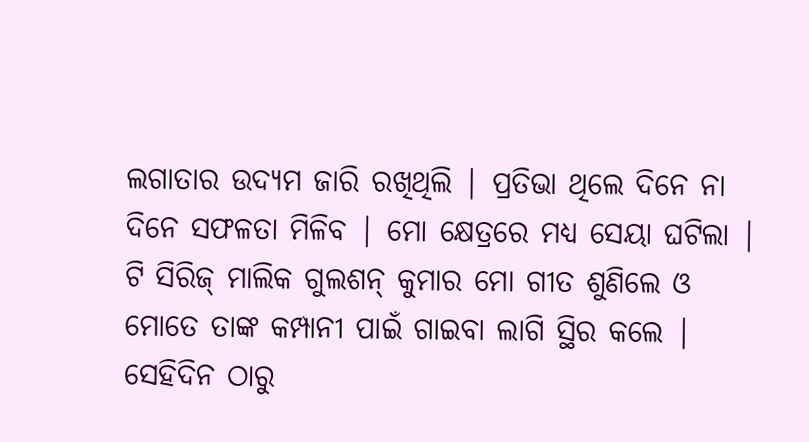ଲଗାତାର ଉଦ୍ୟମ ଜାରି ରଖିଥିଲି | ପ୍ରତିଭା ଥିଲେ ଦିନେ ନା ଦିନେ ସଫଳତା ମିଳିବ | ମୋ କ୍ଷେତ୍ରରେ ମଧ୍ୟ ସେୟା ଘଟିଲା | ଟି ସିରିଜ୍ ମାଲିକ ଗୁଲଶନ୍ କୁମାର ମୋ ଗୀତ ଶୁଣିଲେ ଓ ମୋତେ ତାଙ୍କ କମ୍ପାନୀ ପାଇଁ ଗାଇବା ଲାଗି ସ୍ଥିର କଲେ | ସେହିଦିନ ଠାରୁ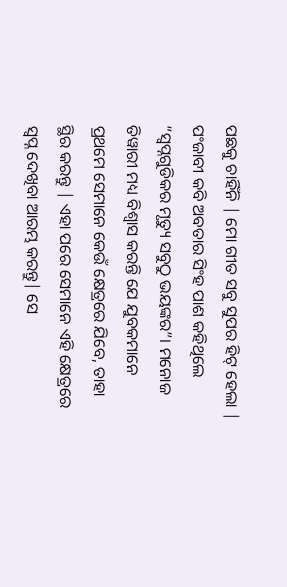ପଛକୁ ଚାହିଁନି | ମୋ ଗୀତ ସବୁ ସୁପର ହିଟ୍ ହେଲା |
ପଂଜାବୀ କବି ଅବତାର ସିଂହ ପାଶ କହିଥିଲେ “ସ୍ଵପ୍ନଗୁଡିକର ମୃତ୍ୟୁ ସବୁଠୁ ଭୟଙ୍କର”। ମନୋଜ ତିୱାରୀ ମଧ୍ୟ ବିଶ୍ୱାସ କରନ୍ତି ଯେ ଯୁବକମାନେ ପ୍ରଥମେ ସେମାନେ କେଉଁ କ୍ଷେତ୍ରରେ ଯିବେ, ତାହା ସ୍ଥିର କରନ୍ତୁ | ଏହା ପରେ ସେମାନେ ଏହି କ୍ଷେତ୍ରରେ ସ୍ୱପ୍ନ ଦେଖିବା ଆରମ୍ଭ କରନ୍ତୁ| ସେ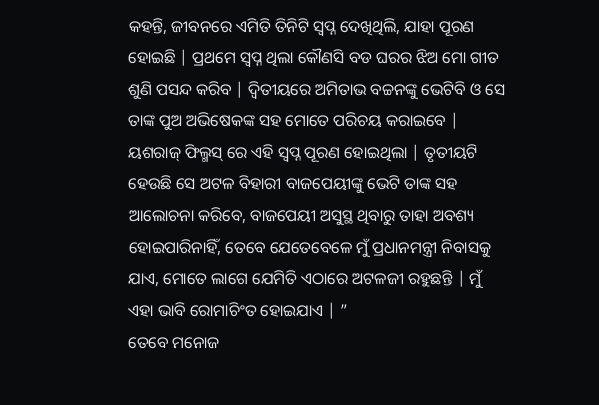କହନ୍ତି, ଜୀବନରେ ଏମିତି ତିନିଟି ସ୍ୱପ୍ନ ଦେଖିଥିଲି, ଯାହା ପୂରଣ ହୋଇଛି | ପ୍ରଥମେ ସ୍ୱପ୍ନ ଥିଲା କୌଣସି ବଡ ଘରର ଝିଅ ମୋ ଗୀତ ଶୁଣି ପସନ୍ଦ କରିବ | ଦ୍ୱିତୀୟରେ ଅମିତାଭ ବଚ୍ଚନଙ୍କୁ ଭେଟିବି ଓ ସେ ତାଙ୍କ ପୁଅ ଅଭିଷେକଙ୍କ ସହ ମୋତେ ପରିଚୟ କରାଇବେ | ୟଶରାଜ୍ ଫିଲ୍ମସ୍ ରେ ଏହି ସ୍ୱପ୍ନ ପୂରଣ ହୋଇଥିଲା | ତୃତୀୟଟି ହେଉଛି ସେ ଅଟଳ ବିହାରୀ ବାଜପେୟୀଙ୍କୁ ଭେଟି ତାଙ୍କ ସହ ଆଲୋଚନା କରିବେ, ବାଜପେୟୀ ଅସୁସ୍ଥ ଥିବାରୁ ତାହା ଅବଶ୍ୟ ହୋଇପାରିନାହିଁ, ତେବେ ଯେତେବେଳେ ମୁଁ ପ୍ରଧାନମନ୍ତ୍ରୀ ନିବାସକୁ ଯାଏ, ମୋତେ ଲାଗେ ଯେମିତି ଏଠାରେ ଅଟଳଜୀ ରହୁଛନ୍ତି | ମୁଁ ଏହା ଭାବି ରୋମାଚିଂତ ହୋଇଯାଏ | ”
ତେବେ ମନୋଜ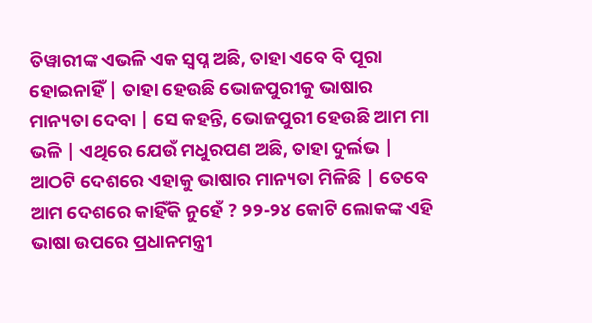ତିୱାରୀଙ୍କ ଏଭଳି ଏକ ସ୍ୱପ୍ନ ଅଛି, ତାହା ଏବେ ବି ପୂରା ହୋଇନାହିଁ | ତାହା ହେଉଛି ଭୋଜପୁରୀକୁ ଭାଷାର ମାନ୍ୟତା ଦେବା | ସେ କହନ୍ତି, ଭୋଜପୁରୀ ହେଉଛି ଆମ ମା ଭଳି | ଏଥିରେ ଯେଉଁ ମଧୁରପଣ ଅଛି, ତାହା ଦୁର୍ଲଭ | ଆଠଟି ଦେଶରେ ଏହାକୁ ଭାଷାର ମାନ୍ୟତା ମିଳିଛି | ତେବେ ଆମ ଦେଶରେ କାହିଁକି ନୁହେଁ ? ୨୨-୨୪ କୋଟି ଲୋକଙ୍କ ଏହି ଭାଷା ଉପରେ ପ୍ରଧାନମନ୍ତ୍ରୀ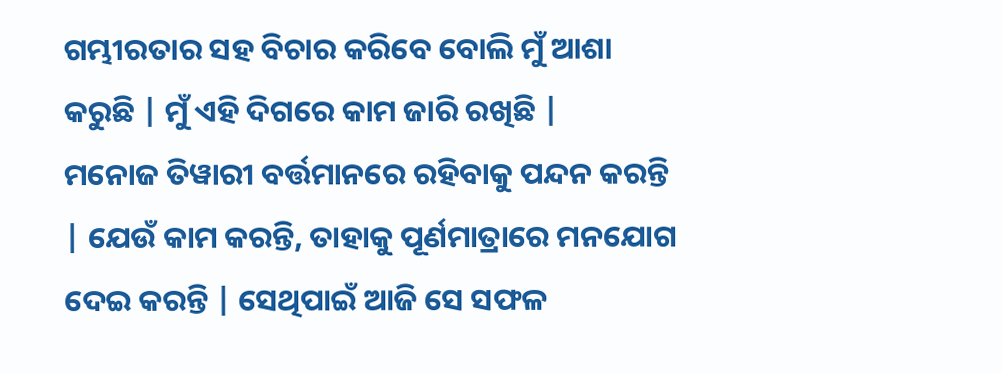ଗମ୍ଭୀରତାର ସହ ବିଚାର କରିବେ ବୋଲି ମୁଁ ଆଶା କରୁଛି | ମୁଁ ଏହି ଦିଗରେ କାମ ଜାରି ରଖିଛି |
ମନୋଜ ତିୱାରୀ ବର୍ତ୍ତମାନରେ ରହିବାକୁ ପନ୍ଦନ କରନ୍ତି | ଯେଉଁ କାମ କରନ୍ତି, ତାହାକୁ ପୂର୍ଣମାତ୍ରାରେ ମନଯୋଗ ଦେଇ କରନ୍ତି | ସେଥିପାଇଁ ଆଜି ସେ ସଫଳ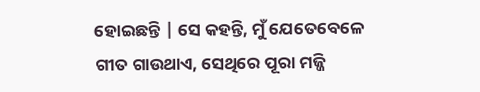ହୋଇଛନ୍ତି | ସେ କହନ୍ତି, ମୁଁ ଯେତେବେଳେ ଗୀତ ଗାଉଥାଏ, ସେଥିରେ ପୂରା ମଜ୍ଜି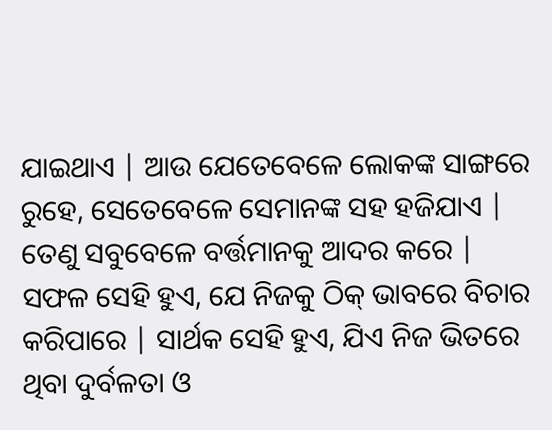ଯାଇଥାଏ | ଆଉ ଯେତେବେଳେ ଲୋକଙ୍କ ସାଙ୍ଗରେ ରୁହେ, ସେତେବେଳେ ସେମାନଙ୍କ ସହ ହଜିଯାଏ | ତେଣୁ ସବୁବେଳେ ବର୍ତ୍ତମାନକୁ ଆଦର କରେ |
ସଫଳ ସେହି ହୁଏ, ଯେ ନିଜକୁ ଠିକ୍ ଭାବରେ ବିଚାର କରିପାରେ | ସାର୍ଥକ ସେହି ହୁଏ, ଯିଏ ନିଜ ଭିତରେ ଥିବା ଦୁର୍ବଳତା ଓ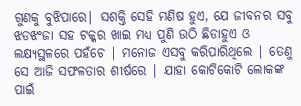ଗୁଣକୁ ବୁଝିପାରେ| ସଶକ୍ତି ସେହି ମଣିଷ ହୁଏ, ଯେ ଜୀବନର ସବୁ ଝଡଝଂଜା ସହ ଟକ୍କର ଖାଇ ମଧ୍ୟ ପୁଣି ଉଠି ଛିଡାହୁଏ ଓ ଲକ୍ଷ୍ୟସ୍ଥଳରେ ପହଁଚେ | ମନୋଜ ଏସବୁ କରିପାରିଥିଲେ | ତେଣୁ ସେ ଆଜି ସଫଳତାର ଶୀର୍ଷରେ | ଯାହା କୋଟିକୋଟି ଲୋକଙ୍କ ପାଇଁ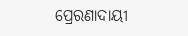ପ୍ରେରଣାଦାୟୀ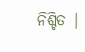ନିଶ୍ଚିତ |